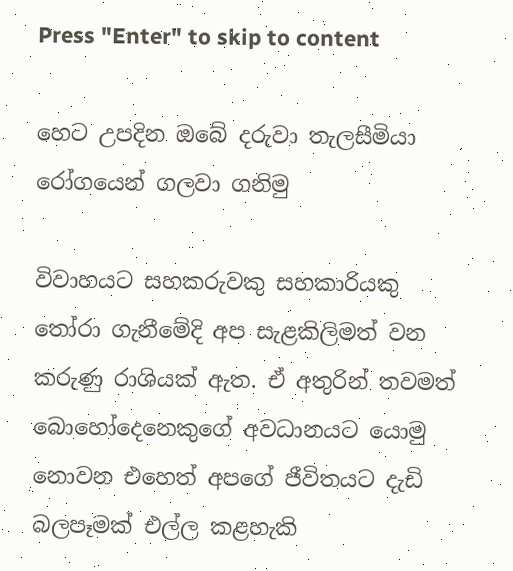Press "Enter" to skip to content

හෙට උපදින ඔබේ දරුවා තැලසීමියා රෝගයෙන් ගලවා ගනිමු

විවාහයට සහකරුවකු සහකාරියකු තෝරා ගැනීමේදි අප සැළකිලිමත් වන කරුණු රාශියක් ඇත. ඒ අතුරින් තවමත් බොහෝදෙනෙකුගේ අවධානයට යොමු නොවන එහෙත් අපගේ ජීවිතයට දැඩි බලපෑමක් එල්ල කළහැකි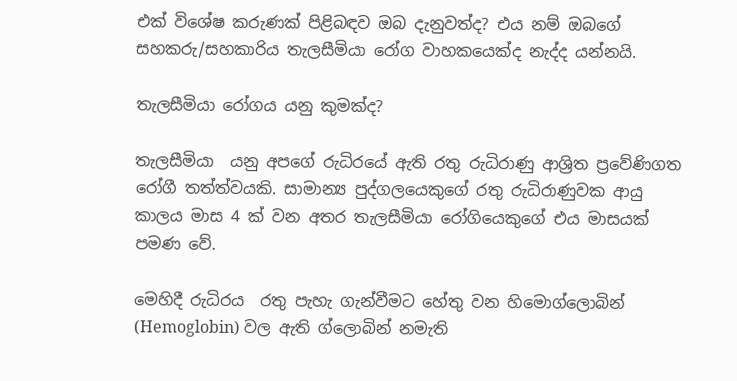එක් විශේෂ කරුණක් පිළිබඳව ඔබ දැනුවත්ද? එය නම් ඔබගේ සහකරු/සහකාරිය තැලසීමියා රෝග වාහකයෙක්ද නැද්ද යන්නයි.

තැලසීමියා රෝගය යනු කුමක්ද?

තැලසීමියා  යනු අපගේ රුධිරයේ ඇති රතු රුධිරාණු ආශ්‍රිත ප්‍රවේණිගත රෝගී තත්ත්වයකි. සාමාන්‍ය පුද්ගලයෙකුගේ රතු රුධිරාණුවක ආයු කාලය මාස 4 ක් වන අතර තැලසීමියා රෝගියෙකුගේ එය මාසයක් පමණ වේ.

මෙහිදී රුධිරය  රතු පැහැ ගැන්වීමට හේතු වන හිමොග්ලොබින් (Hemoglobin) වල ඇති ග්ලොබින් නමැති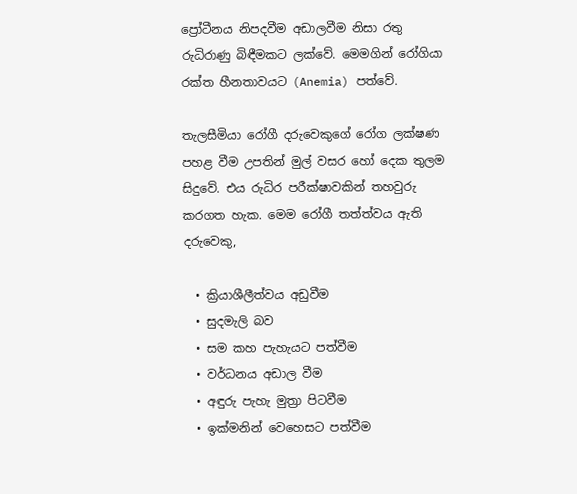ප්‍රෝටීනය නිපදවීම අඩාලවීම නිසා රතු රුධිරාණු බිඳීමකට ලක්වේ. මෙමගින් රෝගියා රක්ත හීනතාවයට (Anemia) පත්වේ.

තැලසීමියා රෝගී දරුවෙකුගේ රෝග ලක්ෂණ පහළ වීම උපතින් මුල් වසර හෝ දෙක තුලම සිදුවේ. එය රුධිර පරීක්ෂාවකින් තහවුරු කරගත හැක. මෙම රෝගී තත්ත්වය ඇති දරුවෙකු,

  • ක්‍රියාශීලීත්වය අඩුවීම
  • සුදමැලි බව
  • සම කහ පැහැයට පත්වීම
  • වර්ධනය අඩාල වීම
  • අඳුරු පැහැ මුත්‍රා පිටවීම
  • ඉක්මනින් වෙහෙසට පත්වීම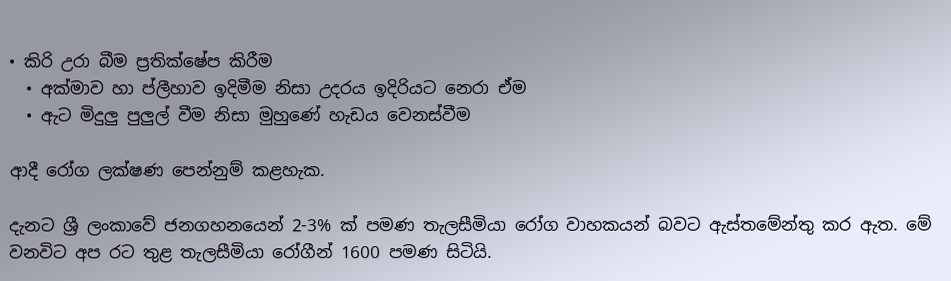• කිරි උරා බීම ප්‍රතික්ෂේප කිරීම
  • අක්මාව හා ප්ලීහාව ඉදිමීම නිසා උදරය ඉදිරියට නෙරා ඒම
  • ඇට මිදුලු පුලුල් වීම නිසා මුහුණේ හැඩය වෙනස්වීම

ආදී රෝග ලක්ෂණ පෙන්නුම් කළහැක.

දැනට ශ්‍රී ලංකාවේ ජනගහනයෙන් 2-3% ක් පමණ තැලසීමියා රෝග වාහකයන් බවට ඇස්තමේන්තු කර ඇත. මේ වනවිට අප රට තුළ තැලසීමියා රෝගීන් 1600 පමණ සිටියි.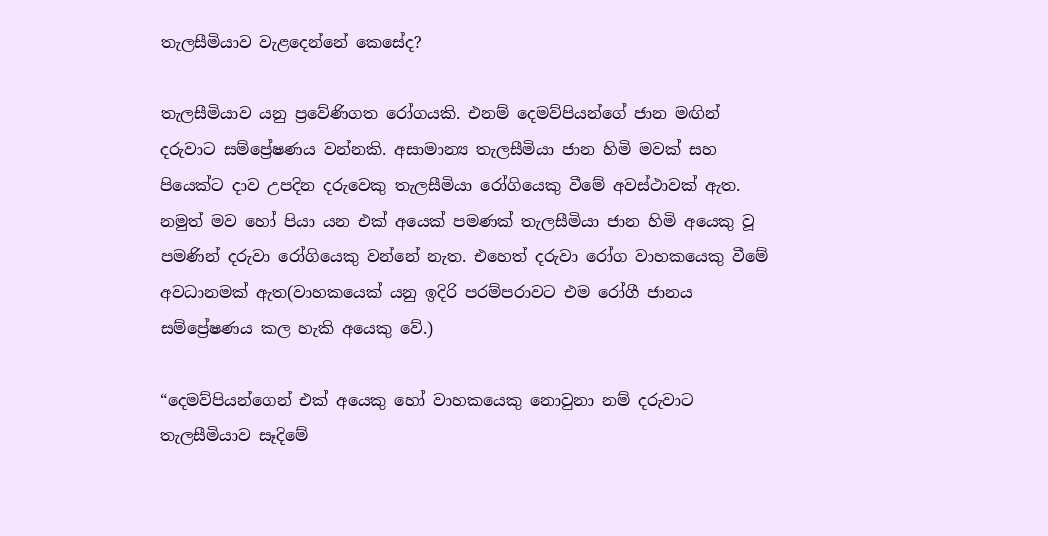තැලසීමියාව වැළදෙන්නේ කෙසේද?

තැලසීමියාව යනු ප්‍රවේණිගත රෝගයකි. එනම් දෙමව්පියන්ගේ ජාන මඟින් දරුවාට සම්ප්‍රේෂණය වන්නකි. අසාමාන්‍ය තැලසීමියා ජාන හිමි මවක් සහ පියෙක්ට දාව උපදින දරුවෙකු තැලසීමියා රෝගියෙකු වීමේ අවස්ථාවක් ඇත. නමුත් මව හෝ පියා යන එක් අයෙක් පමණක් තැලසීමියා ජාන හිමි අයෙකු වූ පමණින් දරුවා රෝගියෙකු වන්නේ නැත. එහෙත් දරුවා රෝග වාහකයෙකු වීමේ අවධානමක් ඇත(වාහකයෙක් යනු ඉදිරි පරම්පරාවට එම රෝගී ජානය සම්ප්‍රේෂණය කල හැකි අයෙකු වේ.)

“දෙමව්පියන්ගෙන් එක් අයෙකු හෝ වාහකයෙකු නොවුනා නම් දරුවාට තැලසීමියාව සෑදිමේ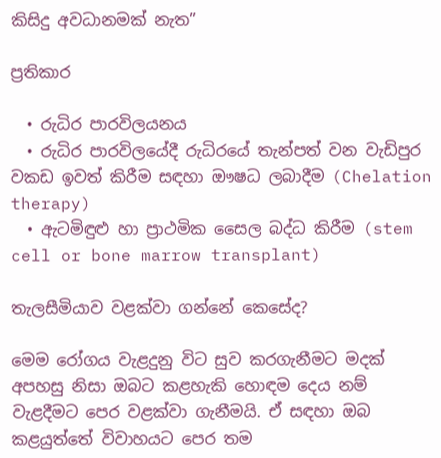කිසිදු අවධානමක් නැත”

ප්‍රතිකාර

  • රුධිර පාරවිලයනය
  • රුධිර පාරවිලයේදී රුධිරයේ තැන්පත් වන වැඩිපුර වකඩ ඉවත් කිරීම සඳහා ඖෂධ ලබාදීම (Chelation therapy)
  • ඇටමිඳුළු හා ප්‍රාථමික සෛල බද්ධ කිරීම (stem cell or bone marrow transplant)

තැලසීමියාව වළක්වා ගන්නේ කෙසේද?

මෙම රෝගය වැළදුනු විට සුව කරගැනීමට මදක් අපහසු නිසා ඔබට කළහැකි හොඳම දෙය නම් වැළදීමට පෙර වළක්වා ගැනීමයි. ඒ සඳහා ඔබ කළයුත්තේ විවාහයට පෙර තම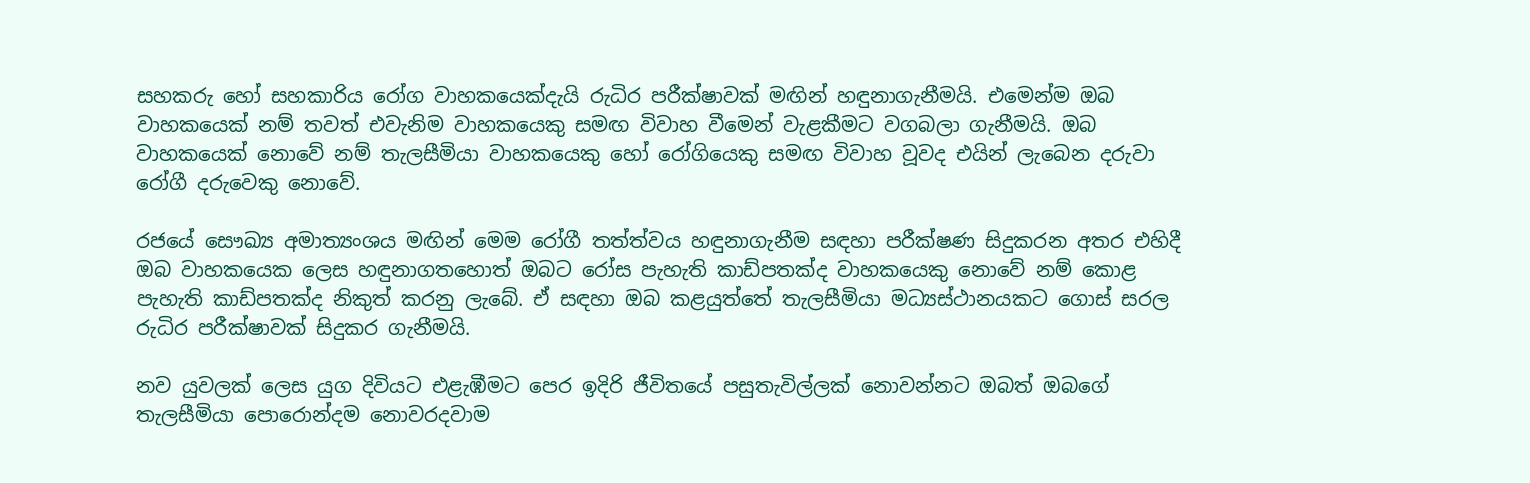සහකරු හෝ සහකාරිය රෝග වාහකයෙක්දැයි රුධිර පරීක්ෂාවක් මඟින් හඳුනාගැනීමයි. එමෙන්ම ඔබ වාහකයෙක් නම් තවත් එවැනිම වාහකයෙකු සමඟ විවාහ වීමෙන් වැළකීමට වගබලා ගැනීමයි. ඔබ වාහකයෙක් නොවේ නම් තැලසීමියා වාහකයෙකු හෝ රෝගියෙකු සමඟ විවාහ වූවද එයින් ලැබෙන දරුවා රෝගී දරුවෙකු නොවේ.

රජයේ සෞඛ්‍ය අමාත්‍යංශය මඟින් මෙම රෝගී තත්ත්වය හඳුනාගැනීම සඳහා පරීක්ෂණ සිදුකරන අතර එහිදී ඔබ වාහකයෙක ලෙස හඳුනාගතහොත් ඔබට රෝස පැහැති කාඩ්පතක්ද වාහකයෙකු නොවේ නම් කොළ පැහැති කාඩ්පතක්ද නිකුත් කරනු ලැබේ. ඒ සඳහා ඔබ කළයුත්තේ තැලසීමියා මධ්‍යස්ථානයකට ගොස් සරල රුධිර පරීක්ෂාවක් සිදුකර ගැනීමයි.

නව යුවලක් ලෙස යුග දිවියට එළැඹීමට පෙර ඉදිරි ජීවිතයේ පසුතැවිල්ලක් නොවන්නට ඔබත් ඔබගේ තැලසීමියා පොරොන්දම නොවරදවාම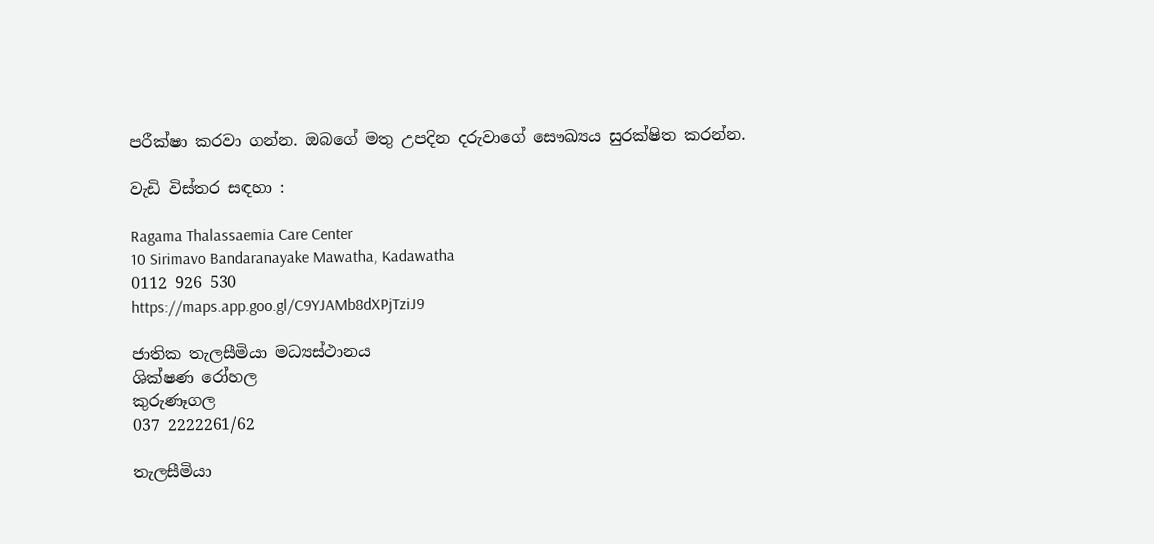පරීක්ෂා කරවා ගන්න. ඔබගේ මතු උපදින දරුවාගේ සෞඛ්‍යය සුරක්ෂිත කරන්න.

වැඩි විස්තර සඳහා :

Ragama Thalassaemia Care Center
10 Sirimavo Bandaranayake Mawatha, Kadawatha
0112 926 530
https://maps.app.goo.gl/C9YJAMb8dXPjTziJ9

ජාතික තැලසීමියා මධ්‍යස්ථානය
ශික්ෂණ රෝහල
කුරුණෑගල
037 2222261/62

තැලසීමියා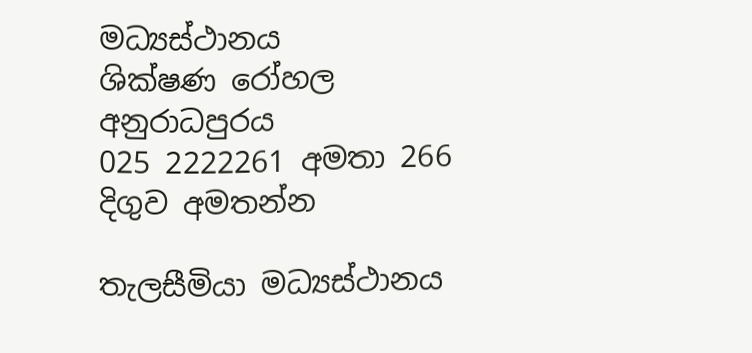මධ්‍යස්ථානය
ශික්ෂණ රෝහල
අනුරාධපුරය
025 2222261 අමතා 266 දිගුව අමතන්න

තැලසීමියා මධ්‍යස්ථානය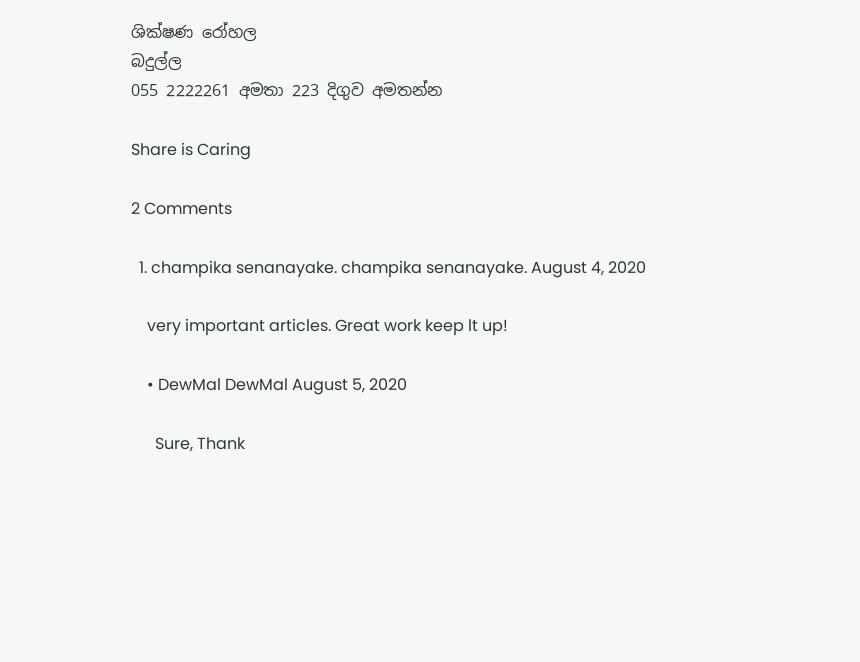ශික්ෂණ රෝහල
බදුල්ල
055 2222261 අමතා 223 දිගුව අමතන්න

Share is Caring

2 Comments

  1. champika senanayake. champika senanayake. August 4, 2020

    very important articles. Great work keep lt up!

    • DewMal DewMal August 5, 2020

      Sure, Thank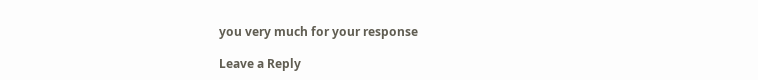you very much for your response

Leave a Reply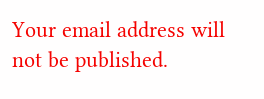Your email address will not be published.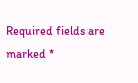Required fields are marked *